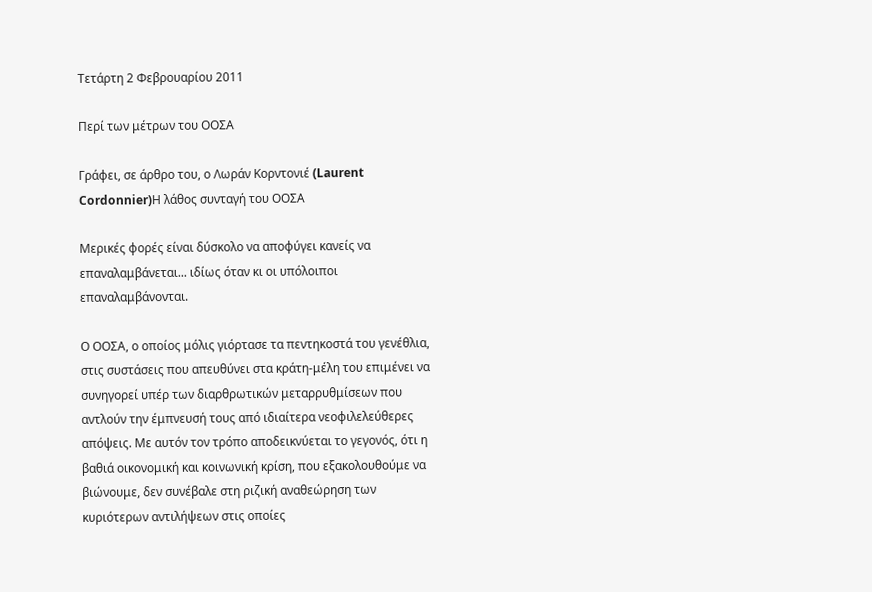Τετάρτη 2 Φεβρουαρίου 2011

Περί των μέτρων του ΟΟΣΑ

Γράφει, σε άρθρο του, ο Λωράν Κορντονιέ (Laurent Cordonnier)Η λάθος συνταγή του ΟΟΣΑ

Μερικές φορές είναι δύσκολο να αποφύγει κανείς να επαναλαμβάνεται... ιδίως όταν κι οι υπόλοιποι επαναλαμβάνονται.

Ο ΟΟΣΑ, ο οποίος μόλις γιόρτασε τα πεντηκοστά του γενέθλια, στις συστάσεις που απευθύνει στα κράτη-μέλη του επιμένει να συνηγορεί υπέρ των διαρθρωτικών μεταρρυθμίσεων που αντλούν την έμπνευσή τους από ιδιαίτερα νεοφιλελεύθερες απόψεις. Με αυτόν τον τρόπο αποδεικνύεται το γεγονός, ότι η βαθιά οικονομική και κοινωνική κρίση, που εξακολουθούμε να βιώνουμε, δεν συνέβαλε στη ριζική αναθεώρηση των κυριότερων αντιλήψεων στις οποίες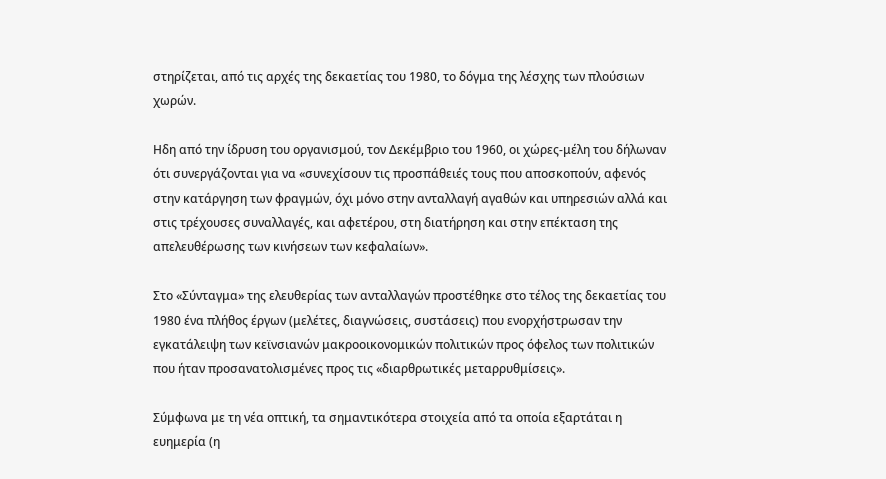στηρίζεται, από τις αρχές της δεκαετίας του 1980, το δόγμα της λέσχης των πλούσιων χωρών.

Ηδη από την ίδρυση του οργανισμού, τον Δεκέμβριο του 1960, οι χώρες-μέλη του δήλωναν ότι συνεργάζονται για να «συνεχίσουν τις προσπάθειές τους που αποσκοπούν, αφενός στην κατάργηση των φραγμών, όχι μόνο στην ανταλλαγή αγαθών και υπηρεσιών αλλά και στις τρέχουσες συναλλαγές, και αφετέρου, στη διατήρηση και στην επέκταση της απελευθέρωσης των κινήσεων των κεφαλαίων».

Στο «Σύνταγμα» της ελευθερίας των ανταλλαγών προστέθηκε στο τέλος της δεκαετίας του 1980 ένα πλήθος έργων (μελέτες, διαγνώσεις, συστάσεις) που ενορχήστρωσαν την εγκατάλειψη των κεϊνσιανών μακροοικονομικών πολιτικών προς όφελος των πολιτικών που ήταν προσανατολισμένες προς τις «διαρθρωτικές μεταρρυθμίσεις».

Σύμφωνα με τη νέα οπτική, τα σημαντικότερα στοιχεία από τα οποία εξαρτάται η ευημερία (η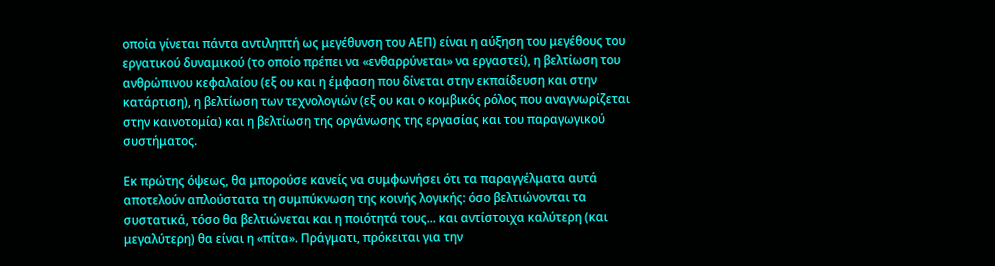οποία γίνεται πάντα αντιληπτή ως μεγέθυνση του ΑΕΠ) είναι η αύξηση του μεγέθους του εργατικού δυναμικού (το οποίο πρέπει να «ενθαρρύνεται» να εργαστεί), η βελτίωση του ανθρώπινου κεφαλαίου (εξ ου και η έμφαση που δίνεται στην εκπαίδευση και στην κατάρτιση), η βελτίωση των τεχνολογιών (εξ ου και ο κομβικός ρόλος που αναγνωρίζεται στην καινοτομία) και η βελτίωση της οργάνωσης της εργασίας και του παραγωγικού συστήματος.

Εκ πρώτης όψεως, θα μπορούσε κανείς να συμφωνήσει ότι τα παραγγέλματα αυτά αποτελούν απλούστατα τη συμπύκνωση της κοινής λογικής: όσο βελτιώνονται τα συστατικά, τόσο θα βελτιώνεται και η ποιότητά τους... και αντίστοιχα καλύτερη (και μεγαλύτερη) θα είναι η «πίτα». Πράγματι, πρόκειται για την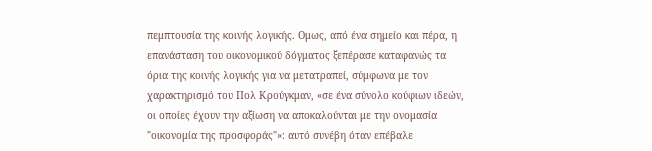πεμπτουσία της κοινής λογικής. Ομως, από ένα σημείο και πέρα, η επανάσταση του οικονομικού δόγματος ξεπέρασε καταφανώς τα όρια της κοινής λογικής για να μετατραπεί, σύμφωνα με τον χαρακτηρισμό του Πολ Κρούγκμαν, «σε ένα σύνολο κούφιων ιδεών, οι οποίες έχουν την αξίωση να αποκαλούνται με την ονομασία "οικονομία της προσφοράς"»: αυτό συνέβη όταν επέβαλε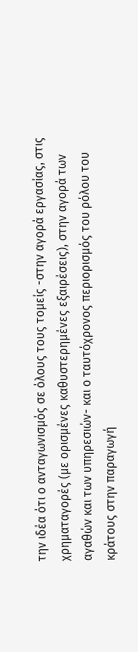την ιδέα ότι ο ανταγωνισμός σε όλους τους τομείς -στην αγορά εργασίας, στις χρηματαγορές (με ορισμένες καθυστερημένες εξαιρέσεις), στην αγορά των αγαθών και των υπηρεσιών- και ο ταυτόχρονος περιορισμός του ρόλου του κράτους στην παραγωγή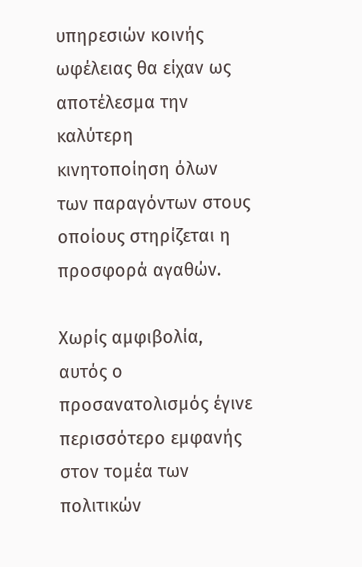υπηρεσιών κοινής ωφέλειας θα είχαν ως αποτέλεσμα την καλύτερη κινητοποίηση όλων των παραγόντων στους οποίους στηρίζεται η προσφορά αγαθών.

Χωρίς αμφιβολία, αυτός ο προσανατολισμός έγινε περισσότερο εμφανής στον τομέα των πολιτικών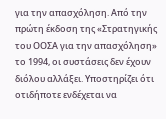για την απασχόληση. Από την πρώτη έκδοση της «Στρατηγικής του ΟΟΣΑ για την απασχόληση» το 1994, οι συστάσεις δεν έχουν διόλου αλλάξει. Υποστηρίζει ότι οτιδήποτε ενδέχεται να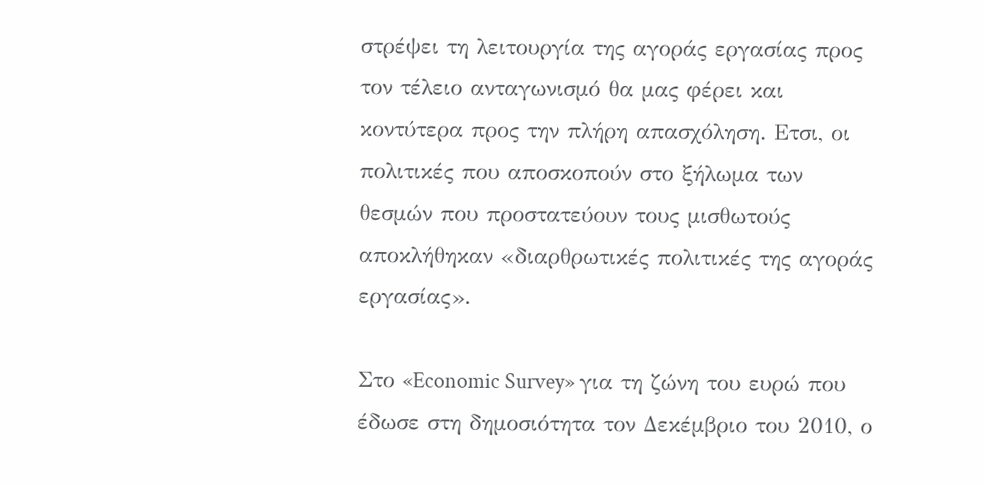στρέψει τη λειτουργία της αγοράς εργασίας προς τον τέλειο ανταγωνισμό θα μας φέρει και κοντύτερα προς την πλήρη απασχόληση. Ετσι, οι πολιτικές που αποσκοπούν στο ξήλωμα των θεσμών που προστατεύουν τους μισθωτούς αποκλήθηκαν «διαρθρωτικές πολιτικές της αγοράς εργασίας».

Στο «Economic Survey» για τη ζώνη του ευρώ που έδωσε στη δημοσιότητα τον Δεκέμβριο του 2010, ο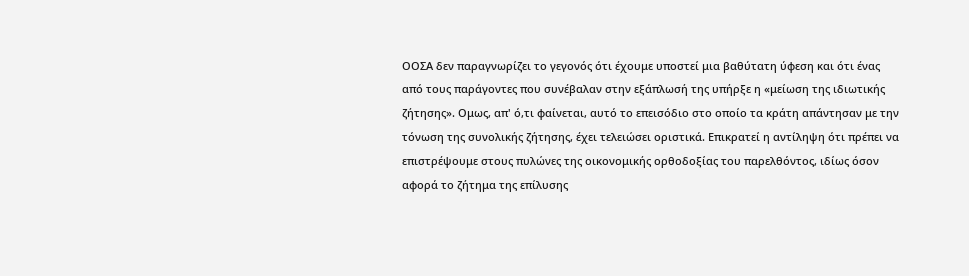ΟΟΣΑ δεν παραγνωρίζει το γεγονός ότι έχουμε υποστεί μια βαθύτατη ύφεση και ότι ένας από τους παράγοντες που συνέβαλαν στην εξάπλωσή της υπήρξε η «μείωση της ιδιωτικής ζήτησης». Ομως, απ' ό,τι φαίνεται, αυτό το επεισόδιο στο οποίο τα κράτη απάντησαν με την τόνωση της συνολικής ζήτησης, έχει τελειώσει οριστικά. Επικρατεί η αντίληψη ότι πρέπει να επιστρέψουμε στους πυλώνες της οικονομικής ορθοδοξίας του παρελθόντος, ιδίως όσον αφορά το ζήτημα της επίλυσης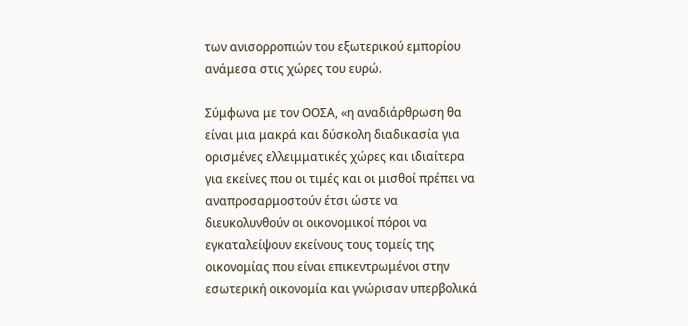των ανισορροπιών του εξωτερικού εμπορίου ανάμεσα στις χώρες του ευρώ.

Σύμφωνα με τον ΟΟΣΑ, «η αναδιάρθρωση θα είναι μια μακρά και δύσκολη διαδικασία για ορισμένες ελλειμματικές χώρες και ιδιαίτερα για εκείνες που οι τιμές και οι μισθοί πρέπει να αναπροσαρμοστούν έτσι ώστε να διευκολυνθούν οι οικονομικοί πόροι να εγκαταλείψουν εκείνους τους τομείς της οικονομίας που είναι επικεντρωμένοι στην εσωτερική οικονομία και γνώρισαν υπερβολικά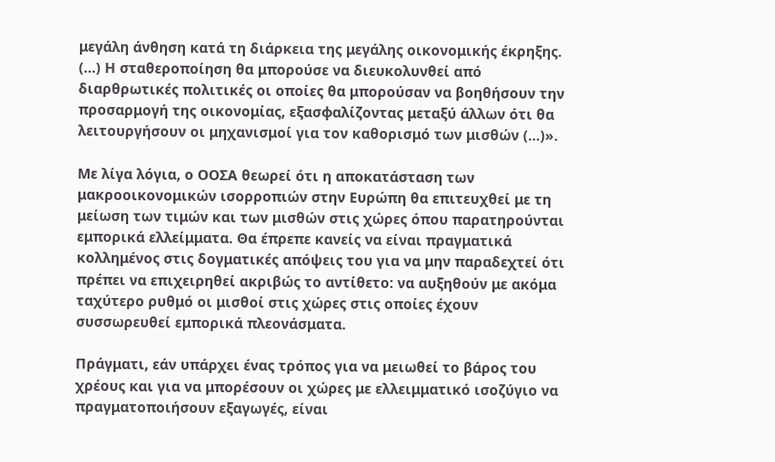μεγάλη άνθηση κατά τη διάρκεια της μεγάλης οικονομικής έκρηξης. (...) Η σταθεροποίηση θα μπορούσε να διευκολυνθεί από διαρθρωτικές πολιτικές οι οποίες θα μπορούσαν να βοηθήσουν την προσαρμογή της οικονομίας, εξασφαλίζοντας μεταξύ άλλων ότι θα λειτουργήσουν οι μηχανισμοί για τον καθορισμό των μισθών (...)».

Με λίγα λόγια, ο ΟΟΣΑ θεωρεί ότι η αποκατάσταση των μακροοικονομικών ισορροπιών στην Ευρώπη θα επιτευχθεί με τη μείωση των τιμών και των μισθών στις χώρες όπου παρατηρούνται εμπορικά ελλείμματα. Θα έπρεπε κανείς να είναι πραγματικά κολλημένος στις δογματικές απόψεις του για να μην παραδεχτεί ότι πρέπει να επιχειρηθεί ακριβώς το αντίθετο: να αυξηθούν με ακόμα ταχύτερο ρυθμό οι μισθοί στις χώρες στις οποίες έχουν συσσωρευθεί εμπορικά πλεονάσματα.

Πράγματι, εάν υπάρχει ένας τρόπος για να μειωθεί το βάρος του χρέους και για να μπορέσουν οι χώρες με ελλειμματικό ισοζύγιο να πραγματοποιήσουν εξαγωγές, είναι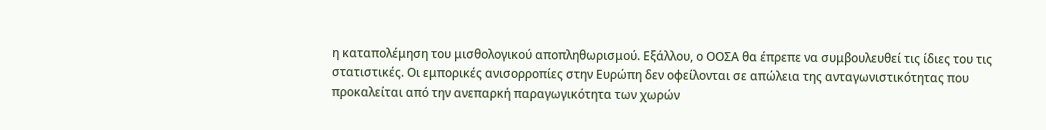η καταπολέμηση του μισθολογικού αποπληθωρισμού. Εξάλλου, ο ΟΟΣΑ θα έπρεπε να συμβουλευθεί τις ίδιες του τις στατιστικές. Οι εμπορικές ανισορροπίες στην Ευρώπη δεν οφείλονται σε απώλεια της ανταγωνιστικότητας που προκαλείται από την ανεπαρκή παραγωγικότητα των χωρών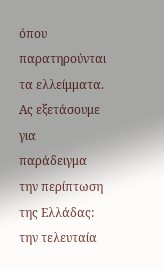όπου παρατηρούνται τα ελλείμματα. Ας εξετάσουμε για παράδειγμα την περίπτωση της Ελλάδας: την τελευταία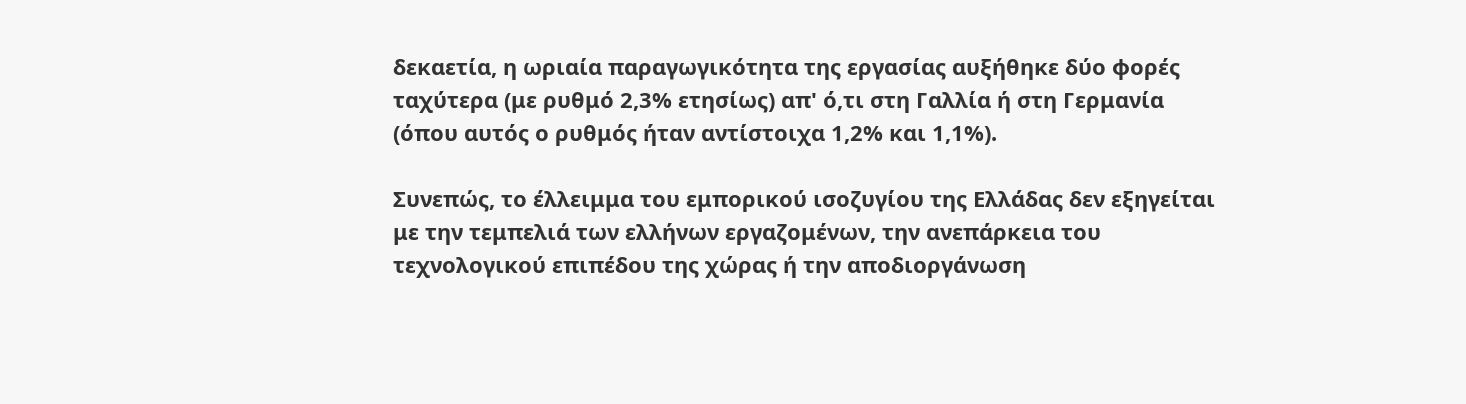δεκαετία, η ωριαία παραγωγικότητα της εργασίας αυξήθηκε δύο φορές ταχύτερα (με ρυθμό 2,3% ετησίως) απ' ό,τι στη Γαλλία ή στη Γερμανία (όπου αυτός ο ρυθμός ήταν αντίστοιχα 1,2% και 1,1%).

Συνεπώς, το έλλειμμα του εμπορικού ισοζυγίου της Ελλάδας δεν εξηγείται με την τεμπελιά των ελλήνων εργαζομένων, την ανεπάρκεια του τεχνολογικού επιπέδου της χώρας ή την αποδιοργάνωση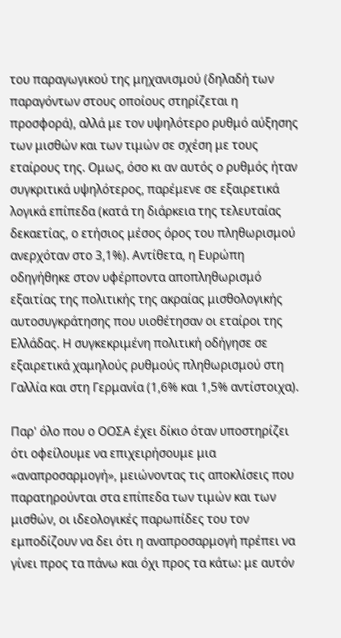του παραγωγικού της μηχανισμού (δηλαδή των παραγόντων στους οποίους στηρίζεται η προσφορά), αλλά με τον υψηλότερο ρυθμό αύξησης των μισθών και των τιμών σε σχέση με τους εταίρους της. Ομως, όσο κι αν αυτός ο ρυθμός ήταν συγκριτικά υψηλότερος, παρέμενε σε εξαιρετικά λογικά επίπεδα (κατά τη διάρκεια της τελευταίας δεκαετίας, ο ετήσιος μέσος όρος του πληθωρισμού ανερχόταν στο 3,1%). Αντίθετα, η Ευρώπη οδηγήθηκε στον υφέρποντα αποπληθωρισμό εξαιτίας της πολιτικής της ακραίας μισθολογικής αυτοσυγκράτησης που υιοθέτησαν οι εταίροι της Ελλάδας. Η συγκεκριμένη πολιτική οδήγησε σε εξαιρετικά χαμηλούς ρυθμούς πληθωρισμού στη Γαλλία και στη Γερμανία (1,6% και 1,5% αντίστοιχα).

Παρ' όλο που ο ΟΟΣΑ έχει δίκιο όταν υποστηρίζει ότι οφείλουμε να επιχειρήσουμε μια «αναπροσαρμογή», μειώνοντας τις αποκλίσεις που παρατηρούνται στα επίπεδα των τιμών και των μισθών, οι ιδεολογικές παρωπίδες του τον εμποδίζουν να δει ότι η αναπροσαρμογή πρέπει να γίνει προς τα πάνω και όχι προς τα κάτω: με αυτόν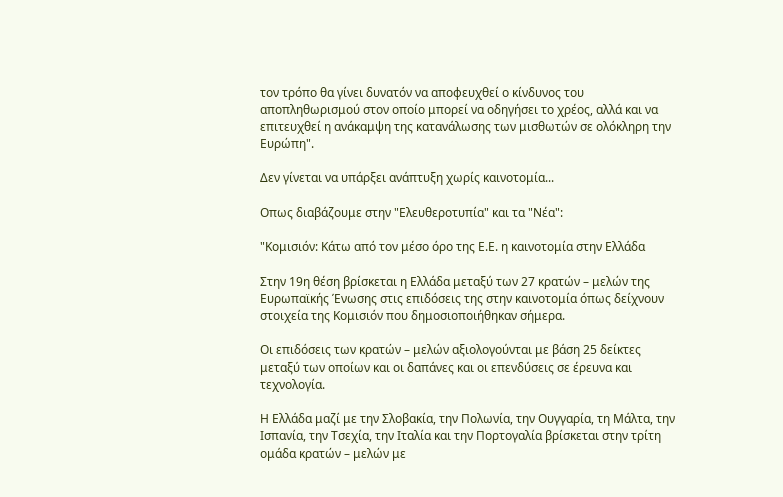τον τρόπο θα γίνει δυνατόν να αποφευχθεί ο κίνδυνος του αποπληθωρισμού στον οποίο μπορεί να οδηγήσει το χρέος, αλλά και να επιτευχθεί η ανάκαμψη της κατανάλωσης των μισθωτών σε ολόκληρη την Ευρώπη".

Δεν γίνεται να υπάρξει ανάπτυξη χωρίς καινοτομία...

Οπως διαβάζουμε στην "Ελευθεροτυπία" και τα "Νέα":

"Κομισιόν: Κάτω από τον μέσο όρο της Ε.Ε. η καινοτομία στην Ελλάδα

Στην 19η θέση βρίσκεται η Ελλάδα μεταξύ των 27 κρατών – μελών της Ευρωπαϊκής Ένωσης στις επιδόσεις της στην καινοτομία όπως δείχνουν στοιχεία της Κομισιόν που δημοσιοποιήθηκαν σήμερα.

Οι επιδόσεις των κρατών – μελών αξιολογούνται με βάση 25 δείκτες μεταξύ των οποίων και οι δαπάνες και οι επενδύσεις σε έρευνα και τεχνολογία.

Η Ελλάδα μαζί με την Σλοβακία, την Πολωνία, την Ουγγαρία, τη Μάλτα, την Ισπανία, την Τσεχία, την Ιταλία και την Πορτογαλία βρίσκεται στην τρίτη ομάδα κρατών – μελών με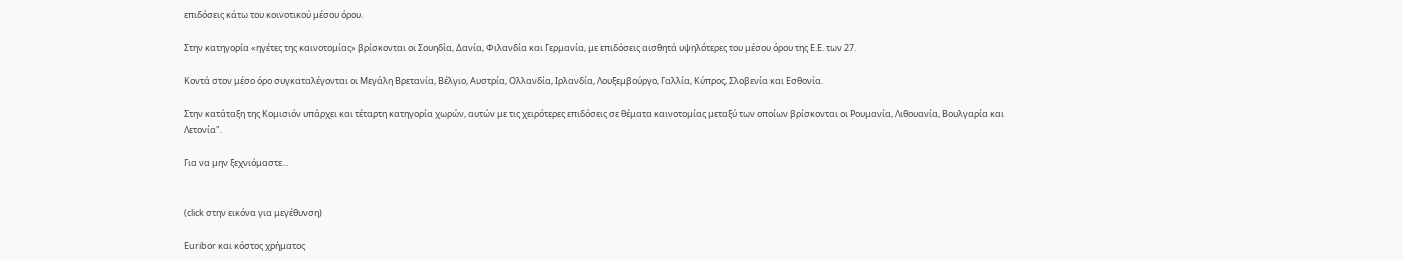επιδόσεις κάτω του κοινοτικού μέσου όρου.

Στην κατηγορία «ηγέτες της καινοτομίας» βρίσκονται οι Σουηδία, Δανία, Φιλανδία και Γερμανία, με επιδόσεις αισθητά υψηλότερες του μέσου όρου της Ε.Ε. των 27.

Κοντά στον μέσο όρο συγκαταλέγονται οι Μεγάλη Βρετανία, Βέλγιο, Αυστρία, Ολλανδία, Ιρλανδία, Λουξεμβούργο, Γαλλία, Κύπρος, Σλοβενία και Εσθονία.

Στην κατάταξη της Κομισιόν υπάρχει και τέταρτη κατηγορία χωρών, αυτών με τις χειρότερες επιδόσεις σε θέματα καινοτομίας μεταξύ των οποίων βρίσκονται οι Ρουμανία, Λιθουανία, Βουλγαρία και Λετονία".

Για να μην ξεχνιόμαστε...


(click στην εικόνα για μεγέθυνση)

Euribor και κόστος χρήματος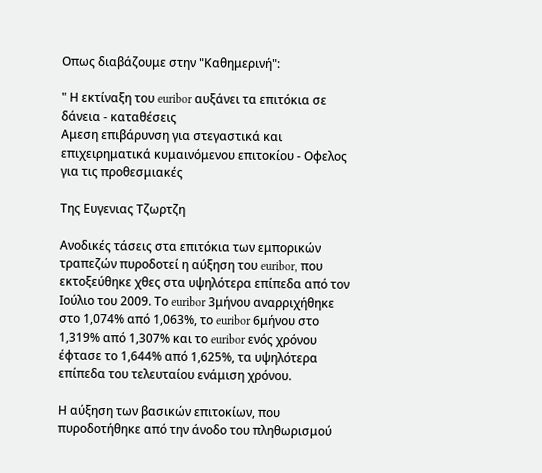Οπως διαβάζουμε στην "Καθημερινή":

" Η εκτίναξη του euribor αυξάνει τα επιτόκια σε δάνεια - καταθέσεις
Αμεση επιβάρυνση για στεγαστικά και επιχειρηματικά κυμαινόμενου επιτοκίου - Οφελος για τις προθεσμιακές

Της Ευγενιας Τζωρτζη

Ανοδικές τάσεις στα επιτόκια των εμπορικών τραπεζών πυροδοτεί η αύξηση του euribor, που εκτοξεύθηκε χθες στα υψηλότερα επίπεδα από τον Ιούλιο του 2009. Το euribor 3μήνου αναρριχήθηκε στο 1,074% από 1,063%, το euribor 6μήνου στο 1,319% από 1,307% και το euribor ενός χρόνου έφτασε το 1,644% από 1,625%, τα υψηλότερα επίπεδα του τελευταίου ενάμιση χρόνου.

Η αύξηση των βασικών επιτοκίων, που πυροδοτήθηκε από την άνοδο του πληθωρισμού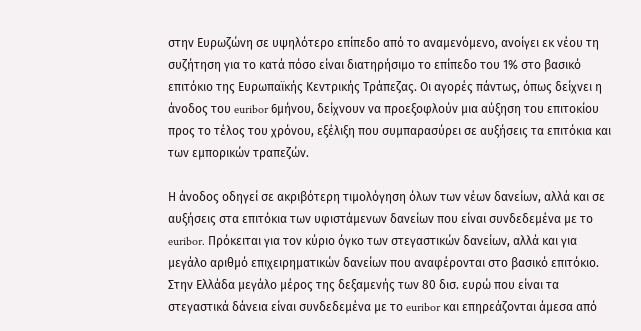στην Ευρωζώνη σε υψηλότερο επίπεδο από το αναμενόμενο, ανοίγει εκ νέου τη συζήτηση για το κατά πόσο είναι διατηρήσιμο το επίπεδο του 1% στο βασικό επιτόκιο της Ευρωπαϊκής Κεντρικής Τράπεζας. Οι αγορές πάντως, όπως δείχνει η άνοδος του euribor 6μήνου, δείχνουν να προεξοφλούν μια αύξηση του επιτοκίου προς το τέλος του χρόνου, εξέλιξη που συμπαρασύρει σε αυξήσεις τα επιτόκια και των εμπορικών τραπεζών.

Η άνοδος οδηγεί σε ακριβότερη τιμολόγηση όλων των νέων δανείων, αλλά και σε αυξήσεις στα επιτόκια των υφιστάμενων δανείων που είναι συνδεδεμένα με το euribor. Πρόκειται για τον κύριο όγκο των στεγαστικών δανείων, αλλά και για μεγάλο αριθμό επιχειρηματικών δανείων που αναφέρονται στο βασικό επιτόκιο. Στην Ελλάδα μεγάλο μέρος της δεξαμενής των 80 δισ. ευρώ που είναι τα στεγαστικά δάνεια είναι συνδεδεμένα με το euribor και επηρεάζονται άμεσα από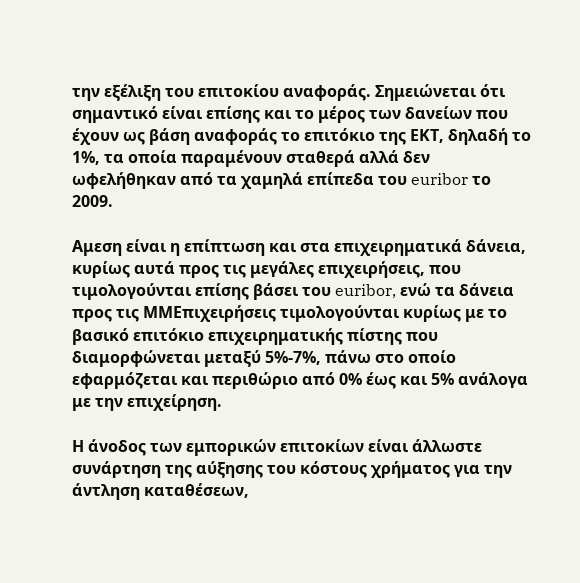την εξέλιξη του επιτοκίου αναφοράς. Σημειώνεται ότι σημαντικό είναι επίσης και το μέρος των δανείων που έχουν ως βάση αναφοράς το επιτόκιο της ΕΚΤ, δηλαδή το 1%, τα οποία παραμένουν σταθερά αλλά δεν ωφελήθηκαν από τα χαμηλά επίπεδα του euribor το 2009.

Αμεση είναι η επίπτωση και στα επιχειρηματικά δάνεια, κυρίως αυτά προς τις μεγάλες επιχειρήσεις, που τιμολογούνται επίσης βάσει του euribor, ενώ τα δάνεια προς τις ΜΜΕπιχειρήσεις τιμολογούνται κυρίως με το βασικό επιτόκιο επιχειρηματικής πίστης που διαμορφώνεται μεταξύ 5%-7%, πάνω στο οποίο εφαρμόζεται και περιθώριο από 0% έως και 5% ανάλογα με την επιχείρηση.

Η άνοδος των εμπορικών επιτοκίων είναι άλλωστε συνάρτηση της αύξησης του κόστους χρήματος για την άντληση καταθέσεων,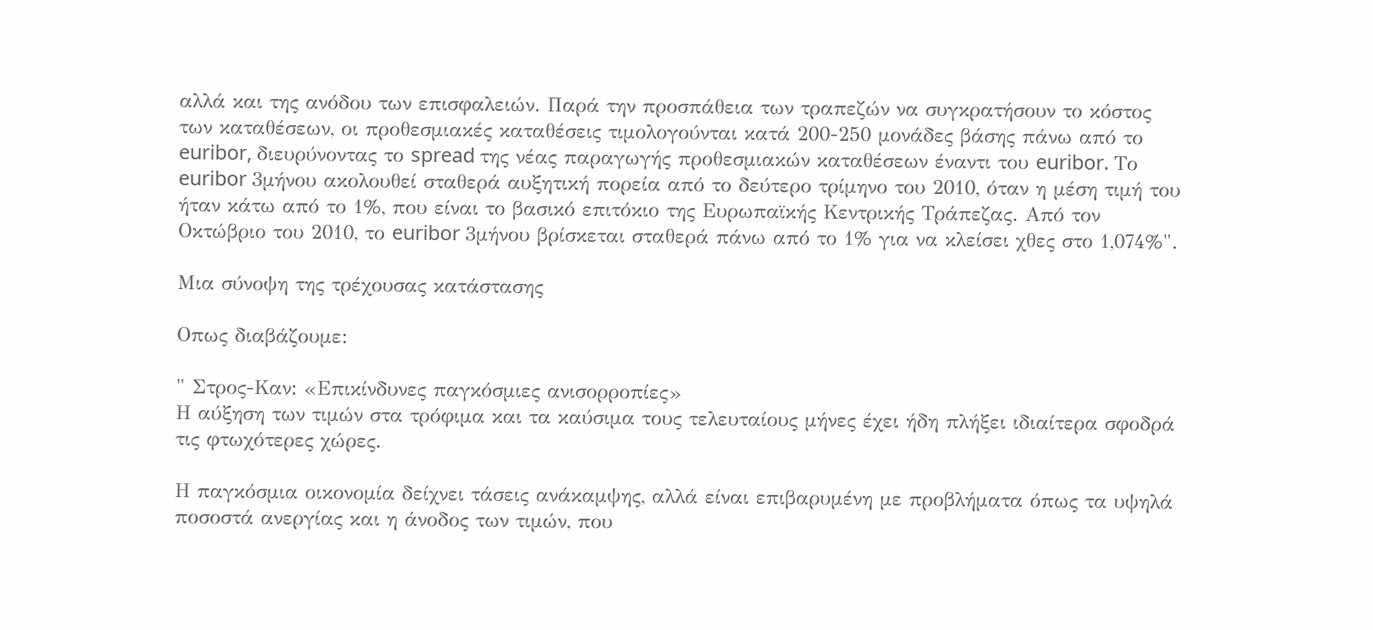αλλά και της ανόδου των επισφαλειών. Παρά την προσπάθεια των τραπεζών να συγκρατήσουν το κόστος των καταθέσεων, οι προθεσμιακές καταθέσεις τιμολογούνται κατά 200-250 μονάδες βάσης πάνω από το euribor, διευρύνοντας το spread της νέας παραγωγής προθεσμιακών καταθέσεων έναντι του euribor. Το euribor 3μήνου ακολουθεί σταθερά αυξητική πορεία από το δεύτερο τρίμηνο του 2010, όταν η μέση τιμή του ήταν κάτω από το 1%, που είναι το βασικό επιτόκιο της Ευρωπαϊκής Κεντρικής Τράπεζας. Από τον Οκτώβριο του 2010, το euribor 3μήνου βρίσκεται σταθερά πάνω από το 1% για να κλείσει χθες στο 1,074%".

Μια σύνοψη της τρέχουσας κατάστασης

Οπως διαβάζουμε:

" Στρος-Καν: «Επικίνδυνες παγκόσμιες ανισορροπίες»
Η αύξηση των τιμών στα τρόφιμα και τα καύσιμα τους τελευταίους μήνες έχει ήδη πλήξει ιδιαίτερα σφοδρά τις φτωχότερες χώρες.

Η παγκόσμια οικονομία δείχνει τάσεις ανάκαμψης, αλλά είναι επιβαρυμένη με προβλήματα όπως τα υψηλά ποσοστά ανεργίας και η άνοδος των τιμών, που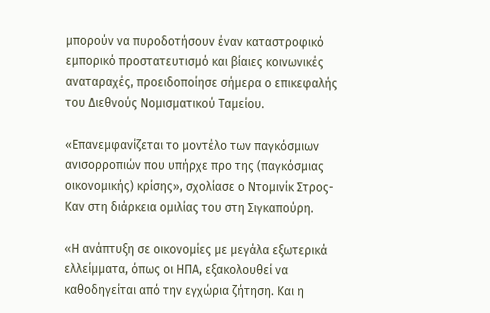μπορούν να πυροδοτήσουν έναν καταστροφικό εμπορικό προστατευτισμό και βίαιες κοινωνικές αναταραχές, προειδοποίησε σήμερα ο επικεφαλής του Διεθνούς Νομισματικού Ταμείου.

«Επανεμφανίζεται το μοντέλο των παγκόσμιων ανισορροπιών που υπήρχε προ της (παγκόσμιας οικονομικής) κρίσης», σχολίασε ο Ντομινίκ Στρος-Καν στη διάρκεια ομιλίας του στη Σιγκαπούρη.

«Η ανάπτυξη σε οικονομίες με μεγάλα εξωτερικά ελλείμματα, όπως οι ΗΠΑ, εξακολουθεί να καθοδηγείται από την εγχώρια ζήτηση. Και η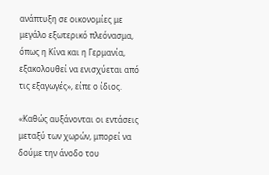ανάπτυξη σε οικονομίες με μεγάλο εξωτερικό πλεόνασμα, όπως η Κίνα και η Γερμανία, εξακολουθεί να ενισχύεται από τις εξαγωγές», είπε ο ίδιος.

«Καθώς αυξάνονται οι εντάσεις μεταξύ των χωρών, μπορεί να δούμε την άνοδο του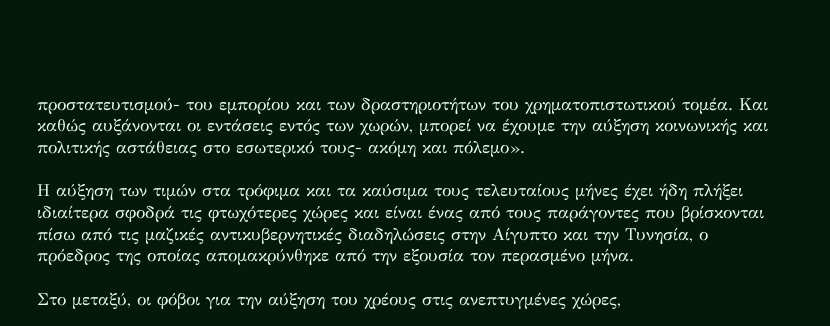προστατευτισμού- του εμπορίου και των δραστηριοτήτων του χρηματοπιστωτικού τομέα. Και καθώς αυξάνονται οι εντάσεις εντός των χωρών, μπορεί να έχουμε την αύξηση κοινωνικής και πολιτικής αστάθειας στο εσωτερικό τους- ακόμη και πόλεμο».

Η αύξηση των τιμών στα τρόφιμα και τα καύσιμα τους τελευταίους μήνες έχει ήδη πλήξει ιδιαίτερα σφοδρά τις φτωχότερες χώρες και είναι ένας από τους παράγοντες που βρίσκονται πίσω από τις μαζικές αντικυβερνητικές διαδηλώσεις στην Αίγυπτο και την Τυνησία, ο πρόεδρος της οποίας απομακρύνθηκε από την εξουσία τον περασμένο μήνα.

Στο μεταξύ, οι φόβοι για την αύξηση του χρέους στις ανεπτυγμένες χώρες,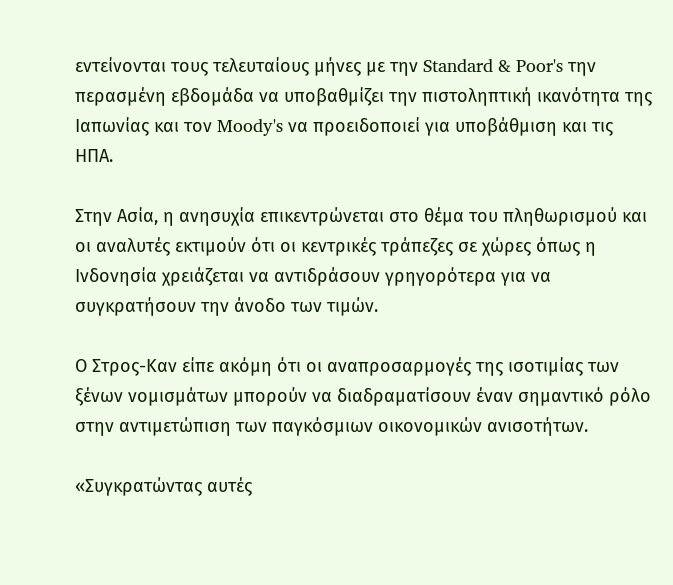εντείνονται τους τελευταίους μήνες με την Standard & Poor's την περασμένη εβδομάδα να υποβαθμίζει την πιστοληπτική ικανότητα της Ιαπωνίας και τον Moody's να προειδοποιεί για υποβάθμιση και τις ΗΠΑ.

Στην Ασία, η ανησυχία επικεντρώνεται στο θέμα του πληθωρισμού και οι αναλυτές εκτιμούν ότι οι κεντρικές τράπεζες σε χώρες όπως η Ινδονησία χρειάζεται να αντιδράσουν γρηγορότερα για να συγκρατήσουν την άνοδο των τιμών.

Ο Στρος-Καν είπε ακόμη ότι οι αναπροσαρμογές της ισοτιμίας των ξένων νομισμάτων μπορούν να διαδραματίσουν έναν σημαντικό ρόλο στην αντιμετώπιση των παγκόσμιων οικονομικών ανισοτήτων.

«Συγκρατώντας αυτές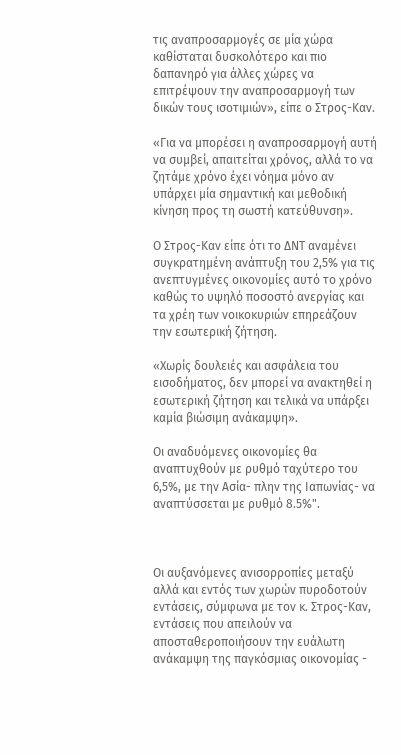τις αναπροσαρμογές σε μία χώρα καθίσταται δυσκολότερο και πιο δαπανηρό για άλλες χώρες να επιτρέψουν την αναπροσαρμογή των δικών τους ισοτιμιών», είπε ο Στρος-Καν.

«Για να μπορέσει η αναπροσαρμογή αυτή να συμβεί, απαιτείται χρόνος, αλλά το να ζητάμε χρόνο έχει νόημα μόνο αν υπάρχει μία σημαντική και μεθοδική κίνηση προς τη σωστή κατεύθυνση».

Ο Στρος-Καν είπε ότι το ΔΝΤ αναμένει συγκρατημένη ανάπτυξη του 2,5% για τις ανεπτυγμένες οικονομίες αυτό το χρόνο καθώς το υψηλό ποσοστό ανεργίας και τα χρέη των νοικοκυριών επηρεάζουν την εσωτερική ζήτηση.

«Χωρίς δουλειές και ασφάλεια του εισοδήματος, δεν μπορεί να ανακτηθεί η εσωτερική ζήτηση και τελικά να υπάρξει καμία βιώσιμη ανάκαμψη».

Οι αναδυόμενες οικονομίες θα αναπτυχθούν με ρυθμό ταχύτερο του 6,5%, με την Ασία- πλην της Ιαπωνίας- να αναπτύσσεται με ρυθμό 8.5%".



Οι αυξανόμενες ανισορροπίες μεταξύ αλλά και εντός των χωρών πυροδοτούν εντάσεις, σύμφωνα με τον κ. Στρος-Καν, εντάσεις που απειλούν να αποσταθεροποιήσουν την ευάλωτη ανάκαμψη της παγκόσμιας οικονομίας -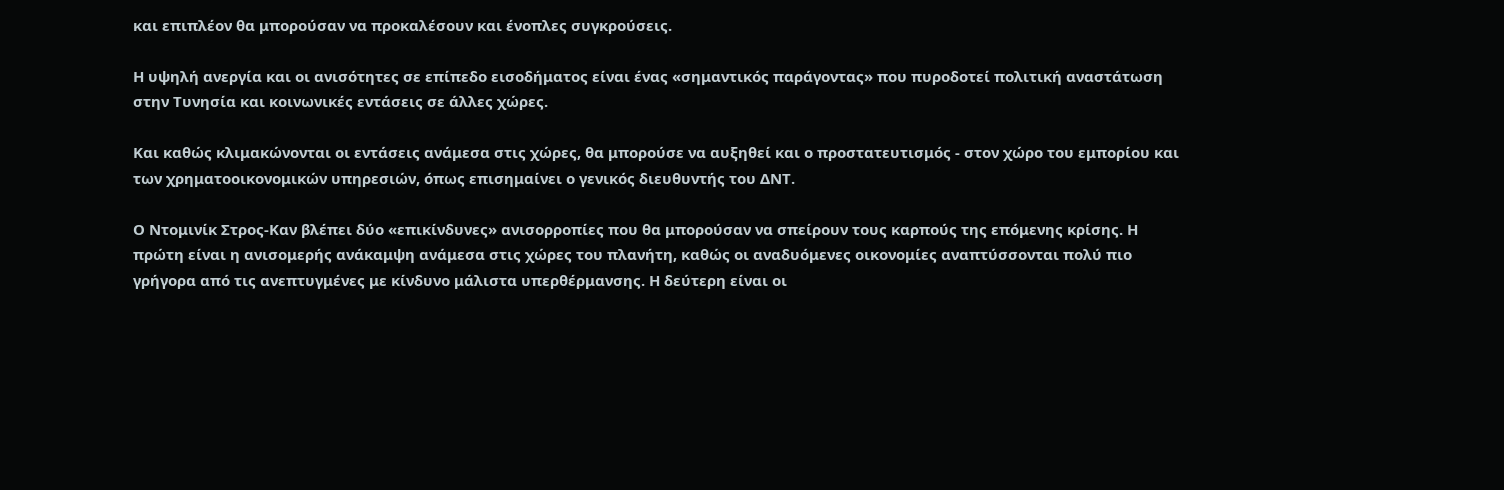και επιπλέον θα μπορούσαν να προκαλέσουν και ένοπλες συγκρούσεις.

Η υψηλή ανεργία και οι ανισότητες σε επίπεδο εισοδήματος είναι ένας «σημαντικός παράγοντας» που πυροδοτεί πολιτική αναστάτωση στην Τυνησία και κοινωνικές εντάσεις σε άλλες χώρες.

Και καθώς κλιμακώνονται οι εντάσεις ανάμεσα στις χώρες, θα μπορούσε να αυξηθεί και ο προστατευτισμός - στον χώρο του εμπορίου και των χρηματοοικονομικών υπηρεσιών, όπως επισημαίνει ο γενικός διευθυντής του ΔΝΤ.

Ο Ντομινίκ Στρος-Καν βλέπει δύο «επικίνδυνες» ανισορροπίες που θα μπορούσαν να σπείρουν τους καρπούς της επόμενης κρίσης. Η πρώτη είναι η ανισομερής ανάκαμψη ανάμεσα στις χώρες του πλανήτη, καθώς οι αναδυόμενες οικονομίες αναπτύσσονται πολύ πιο γρήγορα από τις ανεπτυγμένες με κίνδυνο μάλιστα υπερθέρμανσης. Η δεύτερη είναι οι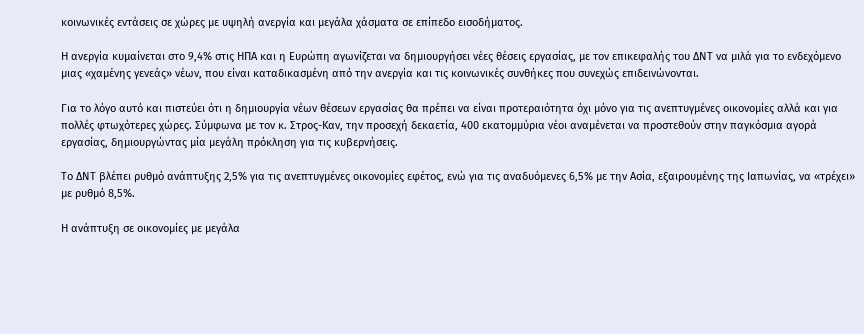κοινωνικές εντάσεις σε χώρες με υψηλή ανεργία και μεγάλα χάσματα σε επίπεδο εισοδήματος.

Η ανεργία κυμαίνεται στο 9,4% στις ΗΠΑ και η Ευρώπη αγωνίζεται να δημιουργήσει νέες θέσεις εργασίας, με τον επικεφαλής του ΔΝΤ να μιλά για το ενδεχόμενο μιας «χαμένης γενεάς» νέων, που είναι καταδικασμένη από την ανεργία και τις κοινωνικές συνθήκες που συνεχώς επιδεινώνονται.

Για το λόγο αυτό και πιστεύει ότι η δημιουργία νέων θέσεων εργασίας θα πρέπει να είναι προτεραιότητα όχι μόνο για τις ανεπτυγμένες οικονομίες αλλά και για πολλές φτωχότερες χώρες. Σύμφωνα με τον κ. Στρος-Καν, την προσεχή δεκαετία, 400 εκατομμύρια νέοι αναμένεται να προστεθούν στην παγκόσμια αγορά εργασίας, δημιουργώντας μία μεγάλη πρόκληση για τις κυβερνήσεις.

Το ΔΝΤ βλέπει ρυθμό ανάπτυξης 2,5% για τις ανεπτυγμένες οικονομίες εφέτος, ενώ για τις αναδυόμενες 6,5% με την Ασία, εξαιρουμένης της Ιαπωνίας, να «τρέχει» με ρυθμό 8,5%.

Η ανάπτυξη σε οικονομίες με μεγάλα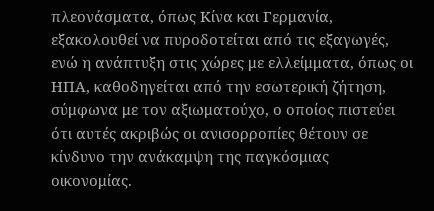πλεονάσματα, όπως Κίνα και Γερμανία, εξακολουθεί να πυροδοτείται από τις εξαγωγές, ενώ η ανάπτυξη στις χώρες με ελλείμματα, όπως οι ΗΠΑ, καθοδηγείται από την εσωτερική ζήτηση, σύμφωνα με τον αξιωματούχο, ο οποίος πιστεύει ότι αυτές ακριβώς οι ανισορροπίες θέτουν σε κίνδυνο την ανάκαμψη της παγκόσμιας οικονομίας.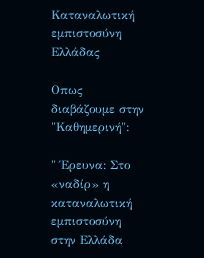Καταναλωτική εμπιστοσύνη Ελλάδας

Οπως διαβάζουμε στην "Καθημερινή":

" Έρευνα: Στο «ναδίρ» η καταναλωτική εμπιστοσύνη στην Ελλάδα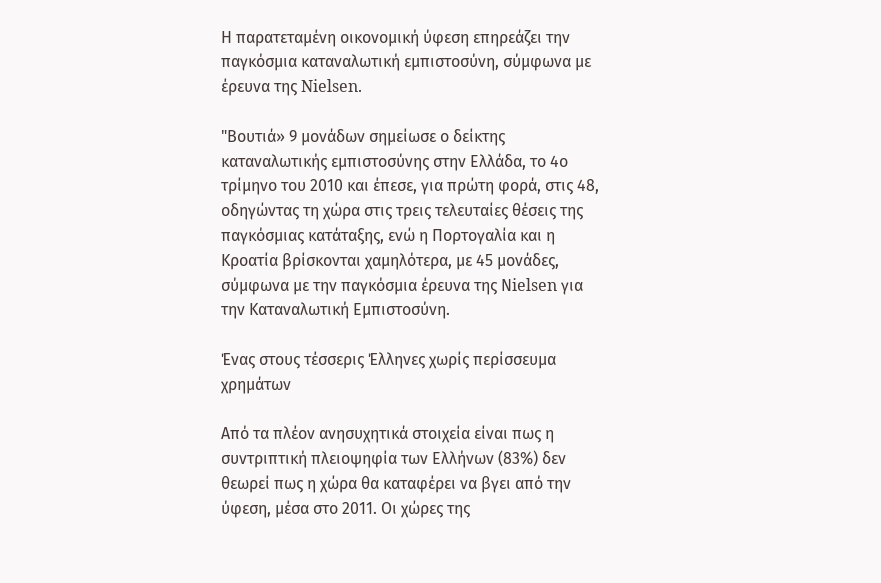Η παρατεταμένη οικονομική ύφεση επηρεάζει την παγκόσμια καταναλωτική εμπιστοσύνη, σύμφωνα με έρευνα της Nielsen.

"Βουτιά» 9 μονάδων σημείωσε ο δείκτης καταναλωτικής εμπιστοσύνης στην Ελλάδα, το 4ο τρίμηνο του 2010 και έπεσε, για πρώτη φορά, στις 48, οδηγώντας τη χώρα στις τρεις τελευταίες θέσεις της παγκόσμιας κατάταξης, ενώ η Πορτογαλία και η Κροατία βρίσκονται χαμηλότερα, με 45 μονάδες, σύμφωνα με την παγκόσμια έρευνα της Νielsen για την Καταναλωτική Εμπιστοσύνη.

Ένας στους τέσσερις Έλληνες χωρίς περίσσευμα χρημάτων

Από τα πλέον ανησυχητικά στοιχεία είναι πως η συντριπτική πλειοψηφία των Ελλήνων (83%) δεν θεωρεί πως η χώρα θα καταφέρει να βγει από την ύφεση, μέσα στο 2011. Οι χώρες της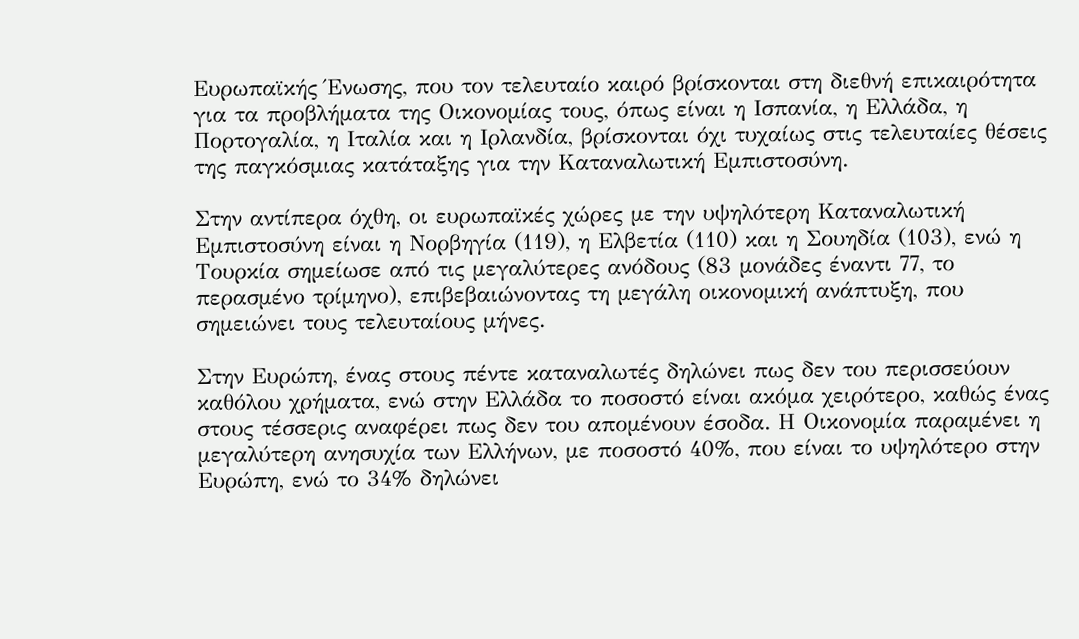Ευρωπαϊκής Ένωσης, που τον τελευταίο καιρό βρίσκονται στη διεθνή επικαιρότητα για τα προβλήματα της Οικονομίας τους, όπως είναι η Ισπανία, η Ελλάδα, η Πορτογαλία, η Ιταλία και η Ιρλανδία, βρίσκονται όχι τυχαίως στις τελευταίες θέσεις της παγκόσμιας κατάταξης για την Καταναλωτική Εμπιστοσύνη.

Στην αντίπερα όχθη, οι ευρωπαϊκές χώρες με την υψηλότερη Καταναλωτική Εμπιστοσύνη είναι η Νορβηγία (119), η Ελβετία (110) και η Σουηδία (103), ενώ η Τουρκία σημείωσε από τις μεγαλύτερες ανόδους (83 μονάδες έναντι 77, το περασμένο τρίμηνο), επιβεβαιώνοντας τη μεγάλη οικονομική ανάπτυξη, που σημειώνει τους τελευταίους μήνες.

Στην Ευρώπη, ένας στους πέντε καταναλωτές δηλώνει πως δεν του περισσεύουν καθόλου χρήματα, ενώ στην Ελλάδα το ποσοστό είναι ακόμα χειρότερο, καθώς ένας στους τέσσερις αναφέρει πως δεν του απομένουν έσοδα. Η Οικονομία παραμένει η μεγαλύτερη ανησυχία των Ελλήνων, με ποσοστό 40%, που είναι το υψηλότερο στην Ευρώπη, ενώ το 34% δηλώνει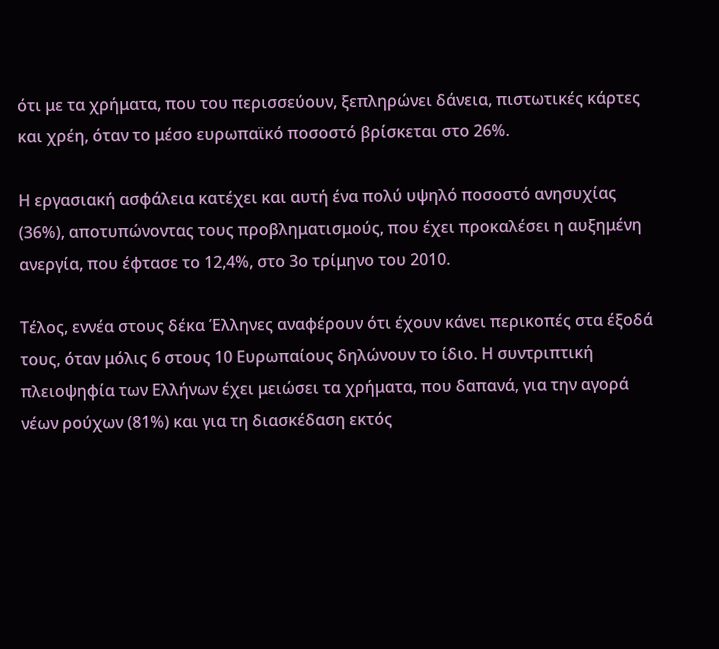ότι με τα χρήματα, που του περισσεύουν, ξεπληρώνει δάνεια, πιστωτικές κάρτες και χρέη, όταν το μέσο ευρωπαϊκό ποσοστό βρίσκεται στο 26%.

Η εργασιακή ασφάλεια κατέχει και αυτή ένα πολύ υψηλό ποσοστό ανησυχίας (36%), αποτυπώνοντας τους προβληματισμούς, που έχει προκαλέσει η αυξημένη ανεργία, που έφτασε το 12,4%, στο 3ο τρίμηνο του 2010.

Τέλος, εννέα στους δέκα Έλληνες αναφέρουν ότι έχουν κάνει περικοπές στα έξοδά τους, όταν μόλις 6 στους 10 Ευρωπαίους δηλώνουν το ίδιο. Η συντριπτική πλειοψηφία των Ελλήνων έχει μειώσει τα χρήματα, που δαπανά, για την αγορά νέων ρούχων (81%) και για τη διασκέδαση εκτός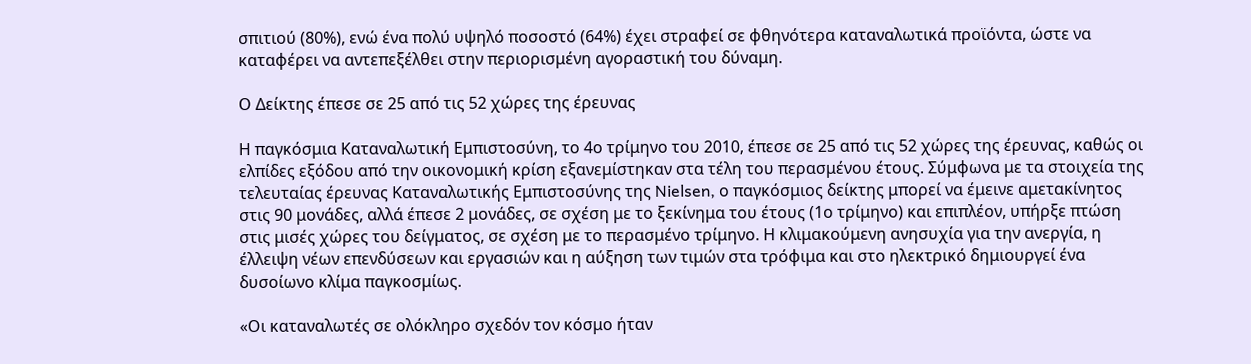σπιτιού (80%), ενώ ένα πολύ υψηλό ποσοστό (64%) έχει στραφεί σε φθηνότερα καταναλωτικά προϊόντα, ώστε να καταφέρει να αντεπεξέλθει στην περιορισμένη αγοραστική του δύναμη.

Ο Δείκτης έπεσε σε 25 από τις 52 χώρες της έρευνας

Η παγκόσμια Καταναλωτική Εμπιστοσύνη, το 4ο τρίμηνο του 2010, έπεσε σε 25 από τις 52 χώρες της έρευνας, καθώς οι ελπίδες εξόδου από την οικονομική κρίση εξανεμίστηκαν στα τέλη του περασμένου έτους. Σύμφωνα με τα στοιχεία της τελευταίας έρευνας Καταναλωτικής Εμπιστοσύνης της Nielsen, ο παγκόσμιος δείκτης μπορεί να έμεινε αμετακίνητος στις 90 μονάδες, αλλά έπεσε 2 μονάδες, σε σχέση με το ξεκίνημα του έτους (1ο τρίμηνο) και επιπλέον, υπήρξε πτώση στις μισές χώρες του δείγματος, σε σχέση με το περασμένο τρίμηνο. Η κλιμακούμενη ανησυχία για την ανεργία, η έλλειψη νέων επενδύσεων και εργασιών και η αύξηση των τιμών στα τρόφιμα και στο ηλεκτρικό δημιουργεί ένα δυσοίωνο κλίμα παγκοσμίως.

«Οι καταναλωτές σε ολόκληρο σχεδόν τον κόσμο ήταν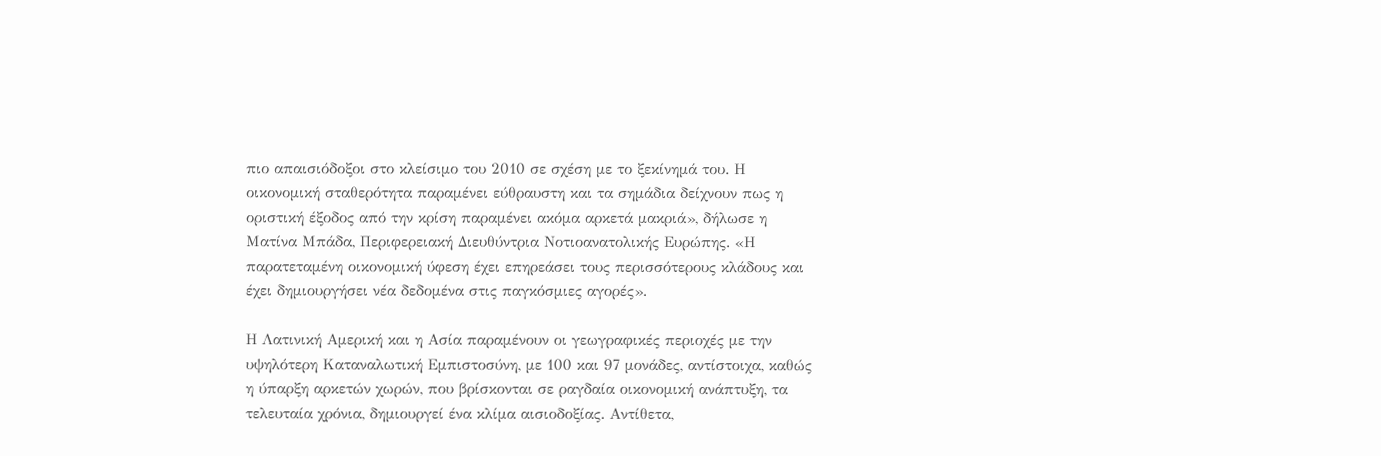πιο απαισιόδοξοι στο κλείσιμο του 2010 σε σχέση με το ξεκίνημά του. Η οικονομική σταθερότητα παραμένει εύθραυστη και τα σημάδια δείχνουν πως η οριστική έξοδος από την κρίση παραμένει ακόμα αρκετά μακριά», δήλωσε η Ματίνα Μπάδα, Περιφερειακή Διευθύντρια Νοτιοανατολικής Ευρώπης. «Η παρατεταμένη οικονομική ύφεση έχει επηρεάσει τους περισσότερους κλάδους και έχει δημιουργήσει νέα δεδομένα στις παγκόσμιες αγορές».

Η Λατινική Αμερική και η Ασία παραμένουν οι γεωγραφικές περιοχές με την υψηλότερη Καταναλωτική Εμπιστοσύνη, με 100 και 97 μονάδες, αντίστοιχα, καθώς η ύπαρξη αρκετών χωρών, που βρίσκονται σε ραγδαία οικονομική ανάπτυξη, τα τελευταία χρόνια, δημιουργεί ένα κλίμα αισιοδοξίας. Αντίθετα,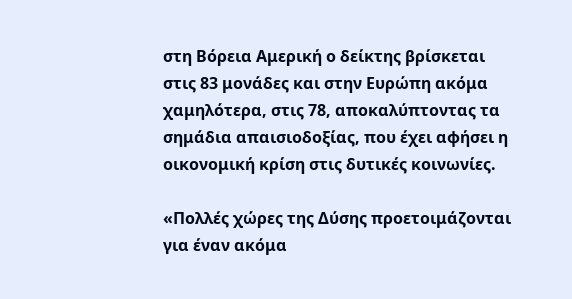στη Βόρεια Αμερική ο δείκτης βρίσκεται στις 83 μονάδες και στην Ευρώπη ακόμα χαμηλότερα, στις 78, αποκαλύπτοντας τα σημάδια απαισιοδοξίας, που έχει αφήσει η οικονομική κρίση στις δυτικές κοινωνίες.

«Πολλές χώρες της Δύσης προετοιμάζονται για έναν ακόμα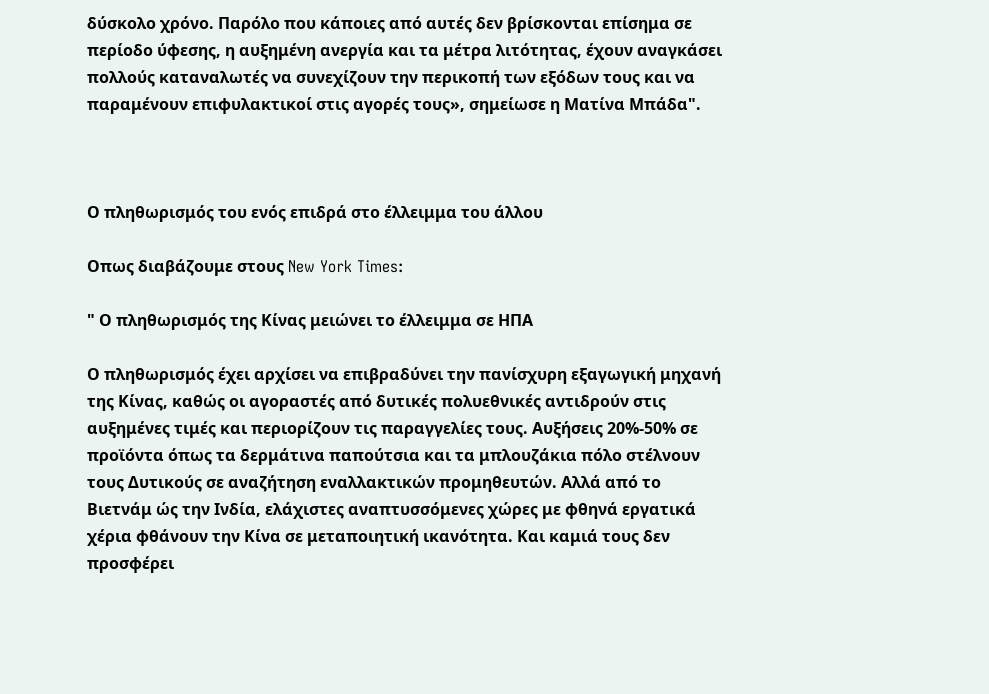δύσκολο χρόνο. Παρόλο που κάποιες από αυτές δεν βρίσκονται επίσημα σε περίοδο ύφεσης, η αυξημένη ανεργία και τα μέτρα λιτότητας, έχουν αναγκάσει πολλούς καταναλωτές να συνεχίζουν την περικοπή των εξόδων τους και να παραμένουν επιφυλακτικοί στις αγορές τους», σημείωσε η Ματίνα Μπάδα".



Ο πληθωρισμός του ενός επιδρά στο έλλειμμα του άλλου

Οπως διαβάζουμε στους New York Times:

" Ο πληθωρισμός της Κίνας μειώνει το έλλειμμα σε ΗΠΑ

Ο πληθωρισμός έχει αρχίσει να επιβραδύνει την πανίσχυρη εξαγωγική μηχανή της Κίνας, καθώς οι αγοραστές από δυτικές πολυεθνικές αντιδρούν στις αυξημένες τιμές και περιορίζουν τις παραγγελίες τους. Αυξήσεις 20%-50% σε προϊόντα όπως τα δερμάτινα παπούτσια και τα μπλουζάκια πόλο στέλνουν τους Δυτικούς σε αναζήτηση εναλλακτικών προμηθευτών. Αλλά από το Βιετνάμ ώς την Ινδία, ελάχιστες αναπτυσσόμενες χώρες με φθηνά εργατικά χέρια φθάνουν την Κίνα σε μεταποιητική ικανότητα. Και καμιά τους δεν προσφέρει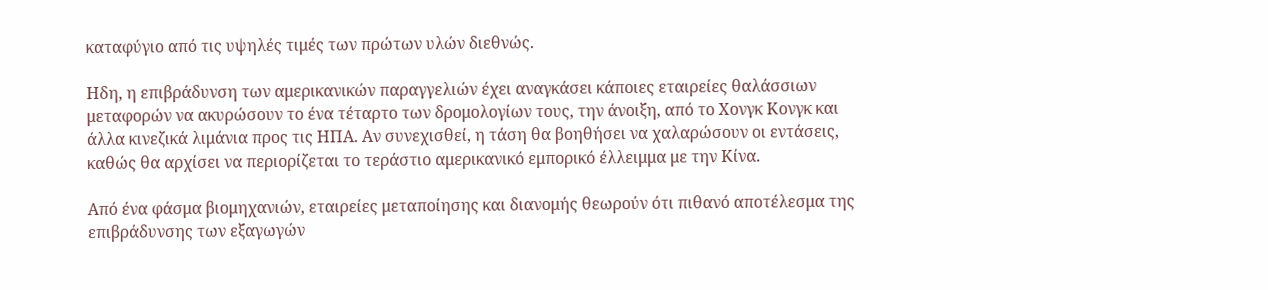καταφύγιο από τις υψηλές τιμές των πρώτων υλών διεθνώς.

Ηδη, η επιβράδυνση των αμερικανικών παραγγελιών έχει αναγκάσει κάποιες εταιρείες θαλάσσιων μεταφορών να ακυρώσουν το ένα τέταρτο των δρομολογίων τους, την άνοιξη, από το Χονγκ Κονγκ και άλλα κινεζικά λιμάνια προς τις ΗΠΑ. Αν συνεχισθεί, η τάση θα βοηθήσει να χαλαρώσουν οι εντάσεις, καθώς θα αρχίσει να περιορίζεται το τεράστιο αμερικανικό εμπορικό έλλειμμα με την Κίνα.

Από ένα φάσμα βιομηχανιών, εταιρείες μεταποίησης και διανομής θεωρούν ότι πιθανό αποτέλεσμα της επιβράδυνσης των εξαγωγών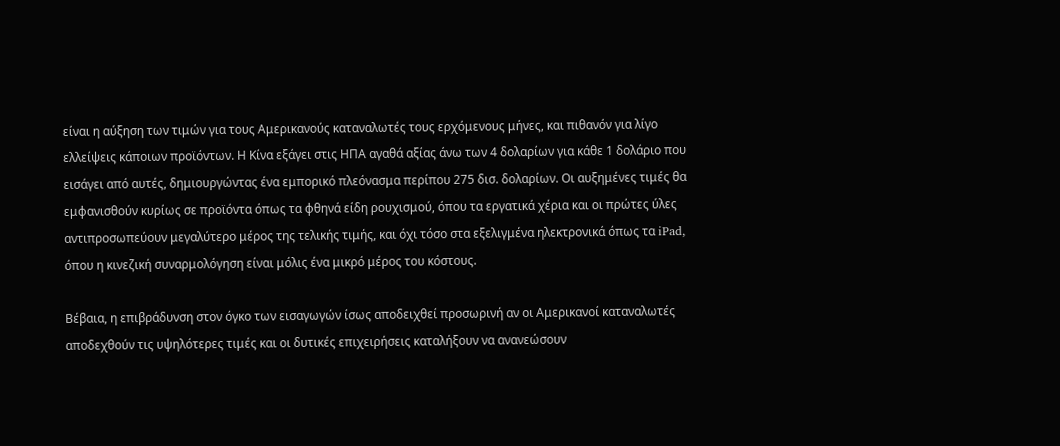είναι η αύξηση των τιμών για τους Αμερικανούς καταναλωτές τους ερχόμενους μήνες, και πιθανόν για λίγο ελλείψεις κάποιων προϊόντων. Η Κίνα εξάγει στις ΗΠΑ αγαθά αξίας άνω των 4 δολαρίων για κάθε 1 δολάριο που εισάγει από αυτές, δημιουργώντας ένα εμπορικό πλεόνασμα περίπου 275 δισ. δολαρίων. Οι αυξημένες τιμές θα εμφανισθούν κυρίως σε προϊόντα όπως τα φθηνά είδη ρουχισμού, όπου τα εργατικά χέρια και οι πρώτες ύλες αντιπροσωπεύουν μεγαλύτερο μέρος της τελικής τιμής, και όχι τόσο στα εξελιγμένα ηλεκτρονικά όπως τα iPad, όπου η κινεζική συναρμολόγηση είναι μόλις ένα μικρό μέρος του κόστους.

Βέβαια, η επιβράδυνση στον όγκο των εισαγωγών ίσως αποδειχθεί προσωρινή αν οι Αμερικανοί καταναλωτές αποδεχθούν τις υψηλότερες τιμές και οι δυτικές επιχειρήσεις καταλήξουν να ανανεώσουν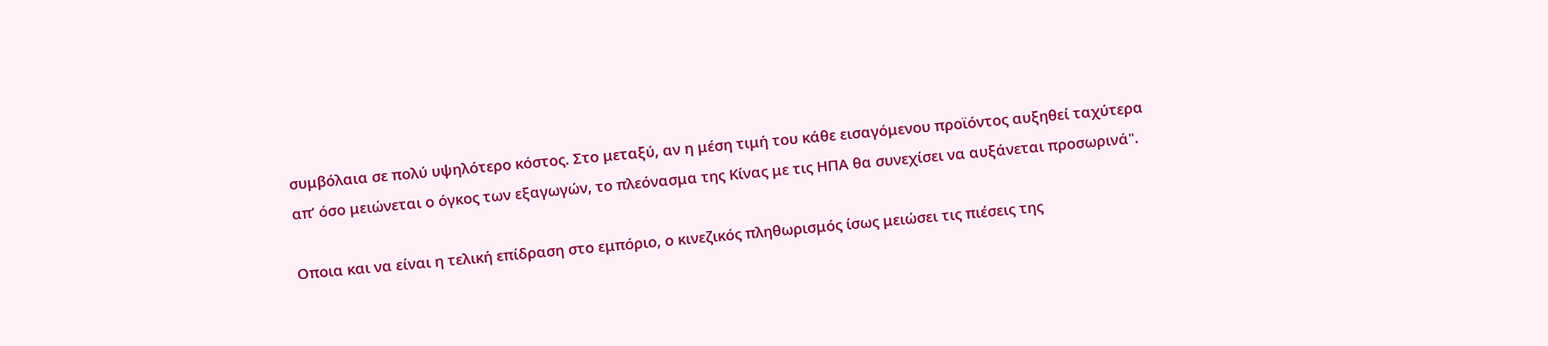συμβόλαια σε πολύ υψηλότερο κόστος. Στο μεταξύ, αν η μέση τιμή του κάθε εισαγόμενου προϊόντος αυξηθεί ταχύτερα απ’ όσο μειώνεται ο όγκος των εξαγωγών, το πλεόνασμα της Κίνας με τις ΗΠΑ θα συνεχίσει να αυξάνεται προσωρινά".

Οποια και να είναι η τελική επίδραση στο εμπόριο, ο κινεζικός πληθωρισμός ίσως μειώσει τις πιέσεις της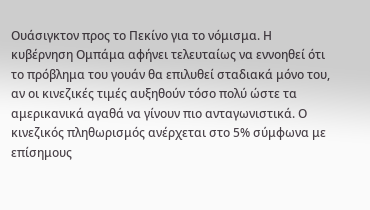Ουάσιγκτον προς το Πεκίνο για το νόμισμα. Η κυβέρνηση Ομπάμα αφήνει τελευταίως να εννοηθεί ότι το πρόβλημα του γουάν θα επιλυθεί σταδιακά μόνο του, αν οι κινεζικές τιμές αυξηθούν τόσο πολύ ώστε τα αμερικανικά αγαθά να γίνουν πιο ανταγωνιστικά. Ο κινεζικός πληθωρισμός ανέρχεται στο 5% σύμφωνα με επίσημους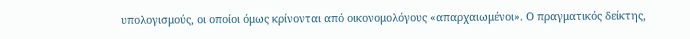υπολογισμούς, οι οποίοι όμως κρίνονται από οικονομολόγους «απαρχαιωμένοι». Ο πραγματικός δείκτης,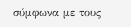σύμφωνα με τους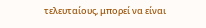τελευταίους, μπορεί να είναι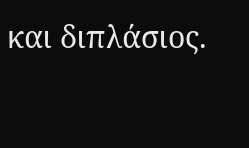και διπλάσιος.